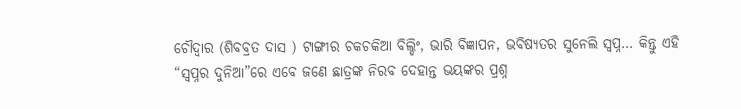ଚୌଦ୍ୱାର (ଶିବବ୍ରତ ଦାସ ) ଟାଙ୍ଗୀର ଚକଚକିଆ ବିଲ୍ଡିଂ, ଭାରି ବିଜ୍ଞାପନ, ଭବିଷ୍ୟତର ସୁନେଲି ସ୍ଵପ୍ନ… କିନ୍ତୁ ଏହି “ସ୍ଵପ୍ନର ଦୁନିଆ”ରେ ଏବେ ଜଣେ ଛାତ୍ରଙ୍କ ନିରବ ଦେହାନ୍ତ ଭୟଙ୍କର ପ୍ରଶ୍ନ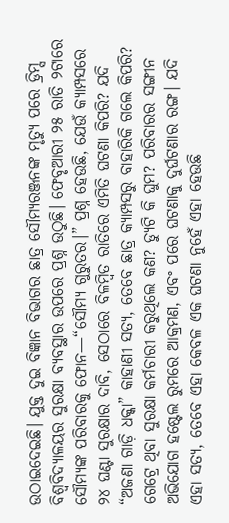ଉଠାଇଦେଇଛି। ଯୁକ୍ତ ଦୁଇ ବିଜ୍ଞାନ ବିଭାଗର ଛାତ୍ର ସୌମ୍ୟରଞ୍ଜନଙ୍କ ମୃତ୍ୟୁ ପରେ ଡ୍ରିମ୍ସ ବିଶ୍ଵବିଦ୍ୟାଳୟର ସୁରକ୍ଷା ବ୍ୟବସ୍ଥାର ଉପରେ ପ୍ରଶ୍ନ ଉଠୁଛି। ଫେବୃଆରୀ ୨୫ ରାତି ୨ଟାରେ ସୌମ୍ୟଙ୍କ ପରିବାରକୁ ଫୋନ—“ସୌମ୍ୟ ଗୁରୁତର।” ପ୍ରଶ୍ନ ହେଉଛି, ଯେଉଁ କ୍ୟାମ୍ପସରେ ୨୪ ଘଣ୍ଟା ସୁରକ୍ଷାର ଦାବି, ସେଠାରେ ବିଳମ୍ବିତ ରାତିରେ ଏମିତି ଘଟଣା କିପରି? ଯଦି “ଅଜଣା ଗାଡ଼ି ଧକ୍କା” କାହାଣୀ ସତ୍ୟ, ତେବେ ଛାତ୍ର କ୍ୟାମ୍ପସରୁ ବାହାରିକି ଗଲେ କିପରି? ଗେଟ୍ରେ ଥିବା ସୁରକ୍ଷା କର୍ମଚାରୀ କରୁଥିଲେ କଣ? ଡ୍ୟୁଟି କି ଘୁମ? ପରିବାରର ସଙ୍ଗୀନ ଅଭିଯୋଗ ହଷ୍ଟେଲ ରୁମରେ ଆକ୍ରମଣ, ଏବଂ ପରେ ଘଟଣାକୁ ଦୁର୍ଘଟଣାର ରଙ୍ଗ। ଯଦି ଏହା ସତ୍ୟ, ତେବେ ଏହା କେବଳ ଏକ ଘଟଣା ନୁହେଁ ଏହା ହେଉଛି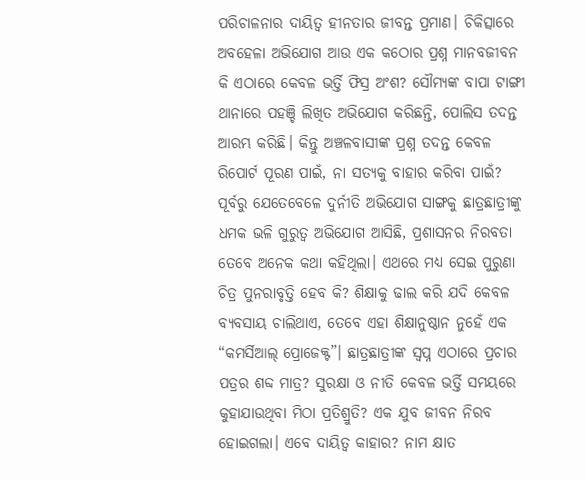ପରିଚାଳନାର ଦାୟିତ୍ୱ ହୀନତାର ଜୀବନ୍ତ ପ୍ରମାଣ। ଚିକିତ୍ସାରେ ଅବହେଳା ଅଭିଯୋଗ ଆଉ ଏକ କଠୋର ପ୍ରଶ୍ନ ମାନବଜୀବନ କି ଏଠାରେ କେବଳ ଭର୍ତ୍ତି ଫିସ୍ର ଅଂଶ? ସୌମ୍ୟଙ୍କ ବାପା ଟାଙ୍ଗୀ ଥାନାରେ ପହଞ୍ଚି ଲିଖିତ ଅଭିଯୋଗ କରିଛନ୍ତି, ପୋଲିସ ତଦନ୍ତ ଆରମ୍ଭ କରିଛି। କିନ୍ତୁ ଅଞ୍ଚଳବାସୀଙ୍କ ପ୍ରଶ୍ନ ତଦନ୍ତ କେବଳ ରିପୋର୍ଟ ପୂରଣ ପାଇଁ, ନା ସତ୍ୟକୁ ବାହାର କରିବା ପାଇଁ? ପୂର୍ବରୁ ଯେତେବେଳେ ଦୁର୍ନୀତି ଅଭିଯୋଗ ସାଙ୍ଗକୁ ଛାତ୍ରଛାତ୍ରୀଙ୍କୁ ଧମକ ଭଳି ଗୁରୁତ୍ଵ ଅଭିଯୋଗ ଆସିଛି, ପ୍ରଶାସନର ନିରବତା ତେବେ ଅନେକ କଥା କହିଥିଲା। ଏଥରେ ମଧ୍ୟ ସେଇ ପୁରୁଣା ଚିତ୍ର ପୁନରାବୃତ୍ତି ହେବ କି? ଶିକ୍ଷାକୁ ଢାଲ କରି ଯଦି କେବଳ ବ୍ୟବସାୟ ଚାଲିଥାଏ, ତେବେ ଏହା ଶିକ୍ଷାନୁଷ୍ଠାନ ନୁହେଁ ଏକ “କମର୍ସିଆଲ୍ ପ୍ରୋଜେକ୍ଟ”। ଛାତ୍ରଛାତ୍ରୀଙ୍କ ସ୍ଵପ୍ନ ଏଠାରେ ପ୍ରଚାର ପତ୍ରର ଶବ୍ଦ ମାତ୍ର? ସୁରକ୍ଷା ଓ ନୀତି କେବଳ ଭର୍ତ୍ତି ସମୟରେ କୁହାଯାଉଥିବା ମିଠା ପ୍ରତିଶ୍ରୁତି? ଏକ ଯୁବ ଜୀବନ ନିରବ ହୋଇଗଲା। ଏବେ ଦାୟିତ୍ୱ କାହାର? ନାମ କ୍ଷାତ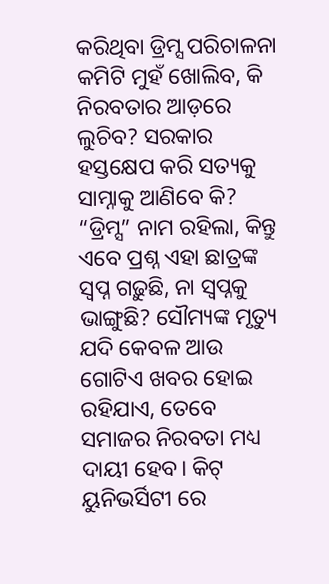କରିଥିବା ଡ୍ରିମ୍ସ ପରିଚାଳନା କମିଟି ମୁହଁ ଖୋଲିବ, କି ନିରବତାର ଆଡ଼ରେ ଲୁଚିବ? ସରକାର ହସ୍ତକ୍ଷେପ କରି ସତ୍ୟକୁ ସାମ୍ନାକୁ ଆଣିବେ କି? “ଡ୍ରିମ୍ସ” ନାମ ରହିଲା, କିନ୍ତୁ ଏବେ ପ୍ରଶ୍ନ ଏହା ଛାତ୍ରଙ୍କ ସ୍ଵପ୍ନ ଗଢ଼ୁଛି, ନା ସ୍ଵପ୍ନକୁ ଭାଙ୍ଗୁଛି? ସୌମ୍ୟଙ୍କ ମୃତ୍ୟୁ ଯଦି କେବଳ ଆଉ ଗୋଟିଏ ଖବର ହୋଇ ରହିଯାଏ, ତେବେ ସମାଜର ନିରବତା ମଧ୍ୟ ଦାୟୀ ହେବ। କିଟ୍ ୟୁନିଭର୍ସିଟୀ ରେ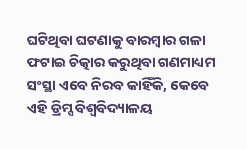ଘଟିଥିବା ଘଟଣାକୁ ବାରମ୍ବାର ଗଳା ଫଟାଇ ଚିତ୍କାର କରୁଥିବା ଗଣମାଧ୍ୟମ ସଂସ୍ଥା ଏବେ ନିରବ କାହିଁକି, କେବେ ଏହି ଡ୍ରିମ୍ସ ବିଶ୍ଵବିଦ୍ୟାଳୟ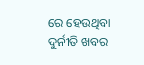ରେ ହେଉଥିବା ଦୁର୍ନୀତି ଖବର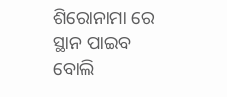ଶିରୋନାମା ରେ ସ୍ଥାନ ପାଇବ ବୋଲି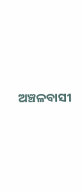ଅଞ୍ଚଳବାସୀ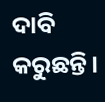ଦାବି କରୁଛନ୍ତି।